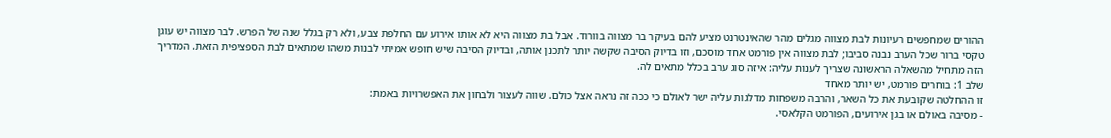ההורים שמחפשים רעיונות לבת מצווה מגלים מהר שהאינטרנט מציע להם בעיקר בר מצווה בוורוד. אבל בת מצווה היא לא אותו אירוע עם החלפת צבע, ולא רק בגלל שנה של הפרש. לבר מצווה יש עוגן טקסי ברור שכל הערב נבנה סביבו; לבת מצווה אין פורמט אחד מוסכם, וזו בדיוק הסיבה שקשה יותר לתכנן אותה, ובדיוק הסיבה שיש חופש אמיתי לבנות משהו שמתאים לבת הספציפית הזאת. המדריך הזה מתחיל מהשאלה הראשונה שצריך לענות עליה: איזה סוג ערב בכלל מתאים לה.
שלב 1: בוחרים פורמט, יש יותר מאחד
זו ההחלטה שקובעת את כל השאר, והרבה משפחות מדלגות עליה ישר לאולם כי ככה זה נראה אצל כולם. שווה לעצור ולבחון את האפשרויות באמת:
- מסיבה באולם או בגן אירועים, הפורמט הקלאסי.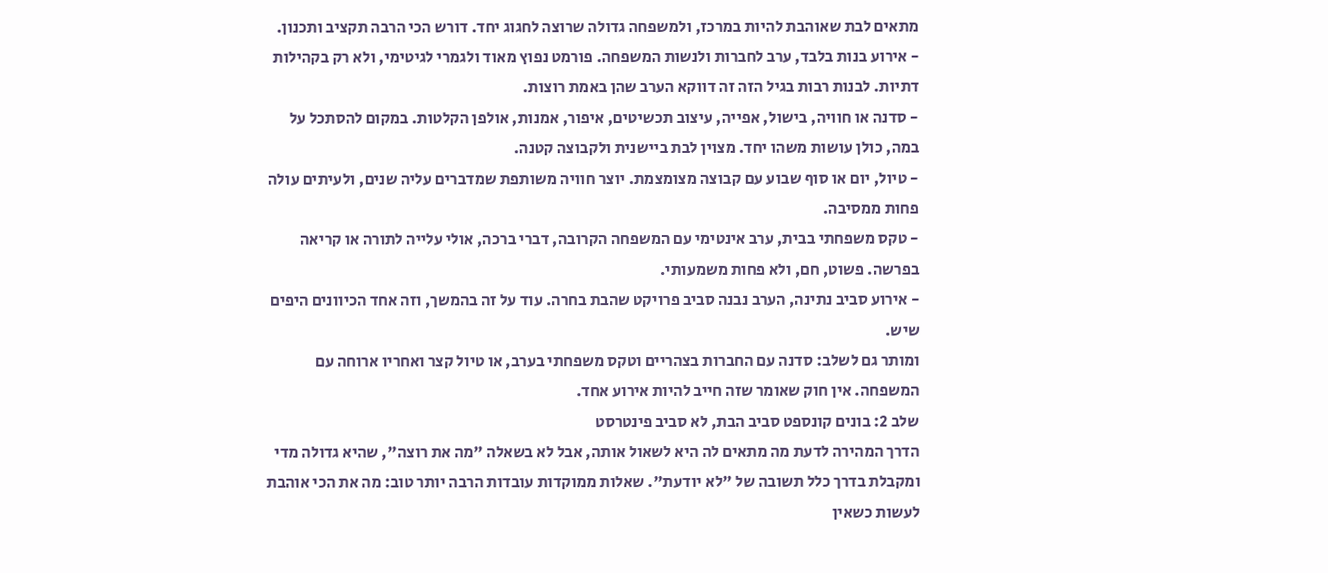מתאים לבת שאוהבת להיות במרכז, ולמשפחה גדולה שרוצה לחגוג יחד. דורש הכי הרבה תקציב ותכנון.
- אירוע בנות בלבד, ערב לחברות ולנשות המשפחה. פורמט נפוץ מאוד ולגמרי לגיטימי, ולא רק בקהילות דתיות. לבנות רבות בגיל הזה זה דווקא הערב שהן באמת רוצות.
- סדנה או חוויה, בישול, אפייה, עיצוב תכשיטים, איפור, אמנות, אולפן הקלטות. במקום להסתכל על במה, כולן עושות משהו יחד. מצוין לבת ביישנית ולקבוצה קטנה.
- טיול, יום או סוף שבוע עם קבוצה מצומצמת. יוצר חוויה משותפת שמדברים עליה שנים, ולעיתים עולה פחות ממסיבה.
- טקס משפחתי בבית, ערב אינטימי עם המשפחה הקרובה, דברי ברכה, אולי עלייה לתורה או קריאה בפרשה. פשוט, חם, ולא פחות משמעותי.
- אירוע סביב נתינה, הערב נבנה סביב פרויקט שהבת בחרה. עוד על זה בהמשך, וזה אחד הכיוונים היפים שיש.
ומותר גם לשלב: סדנה עם החברות בצהריים וטקס משפחתי בערב, או טיול קצר ואחריו ארוחה עם המשפחה. אין חוק שאומר שזה חייב להיות אירוע אחד.
שלב 2: בונים קונספט סביב הבת, לא סביב פינטרסט
הדרך המהירה לדעת מה מתאים לה היא לשאול אותה, אבל לא בשאלה "מה את רוצה", שהיא גדולה מדי ומקבלת בדרך כלל תשובה של "לא יודעת". שאלות ממוקדות עובדות הרבה יותר טוב: מה את הכי אוהבת לעשות כשאין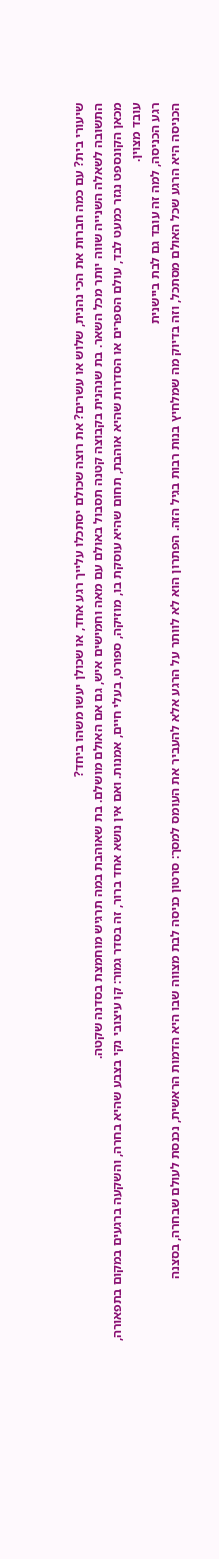שיעורי בית? עם כמה חברות את הכי נהנית, שלוש או עשרים? את רוצה שכולם יסתכלו עלייך רגע אחד, או שכולן יעשו משהו ביחד?
התשובה לשאלה השנייה שווה יותר מכל השאר. בת שנהנית בקבוצה קטנה תסבול באולם עם מאה וחמישים איש, גם אם האולם מושלם. בת שאוהבת במה תרגיש מוחמצת בסדנה שקטה.
מכאן הקונספט נגזר כמעט לבד, עולם הספרים או הסדרות שהיא אוהבת, תחום שהיא עוסקת בו, מוזיקה, ספורט, בעלי חיים, אמנות. ואם אין נושא אחד ברור, זה בסדר גמור: קו עיצובי נקי בצבע שהיא בחרה, והשקעה ברגעים במקום בתפאורה, עובד מצוין.
רגע הכניסה, למה זה עובד גם לבת ביישנית
הכניסה היא הרגע שכל האולם מסתכל, וזה בדיוק מה שמלחיץ בנות רבות בגיל הזה. הפתרון הוא לא לוותר על הרגע אלא להעביר את העומס למסך: סרטון כניסה לבת מצווה שבו היא הדמות הראשית, נכנסת לעולם שבחרה, בסצנה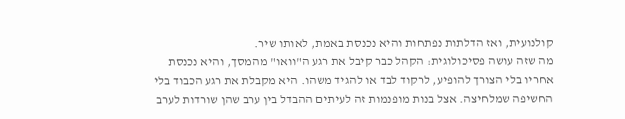קולנועית, ואז הדלתות נפתחות והיא נכנסת באמת, לאותו שיר.
מה שזה עושה פסיכולוגית: הקהל כבר קיבל את רגע ה"וואו" מהמסך, והיא נכנסת אחריו בלי הצורך להופיע, לרקוד לבד או להגיד משהו. היא מקבלת את רגע הכבוד בלי החשיפה שמלחיצה. אצל בנות מופנמות זה לעיתים ההבדל בין ערב שהן שורדות לערב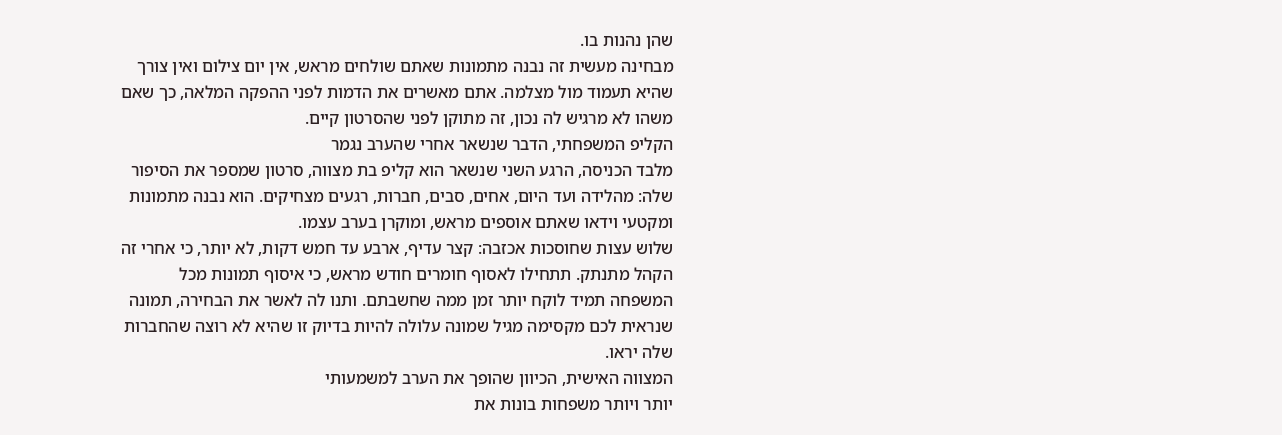שהן נהנות בו.
מבחינה מעשית זה נבנה מתמונות שאתם שולחים מראש, אין יום צילום ואין צורך שהיא תעמוד מול מצלמה. אתם מאשרים את הדמות לפני ההפקה המלאה, כך שאם משהו לא מרגיש לה נכון, זה מתוקן לפני שהסרטון קיים.
הקליפ המשפחתי, הדבר שנשאר אחרי שהערב נגמר
מלבד הכניסה, הרגע השני שנשאר הוא קליפ בת מצווה, סרטון שמספר את הסיפור שלה: מהלידה ועד היום, אחים, סבים, חברות, רגעים מצחיקים. הוא נבנה מתמונות ומקטעי וידאו שאתם אוספים מראש, ומוקרן בערב עצמו.
שלוש עצות שחוסכות אכזבה: קצר עדיף, ארבע עד חמש דקות, לא יותר, כי אחרי זה הקהל מתנתק. תתחילו לאסוף חומרים חודש מראש, כי איסוף תמונות מכל המשפחה תמיד לוקח יותר זמן ממה שחשבתם. ותנו לה לאשר את הבחירה, תמונה שנראית לכם מקסימה מגיל שמונה עלולה להיות בדיוק זו שהיא לא רוצה שהחברות שלה יראו.
המצווה האישית, הכיוון שהופך את הערב למשמעותי
יותר ויותר משפחות בונות את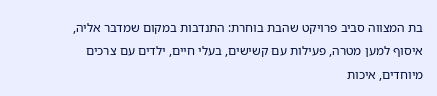בת המצווה סביב פרויקט שהבת בוחרת: התנדבות במקום שמדבר אליה, איסוף למען מטרה, פעילות עם קשישים, בעלי חיים, ילדים עם צרכים מיוחדים, איכות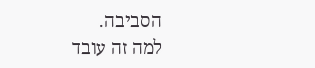הסביבה.
למה זה עובד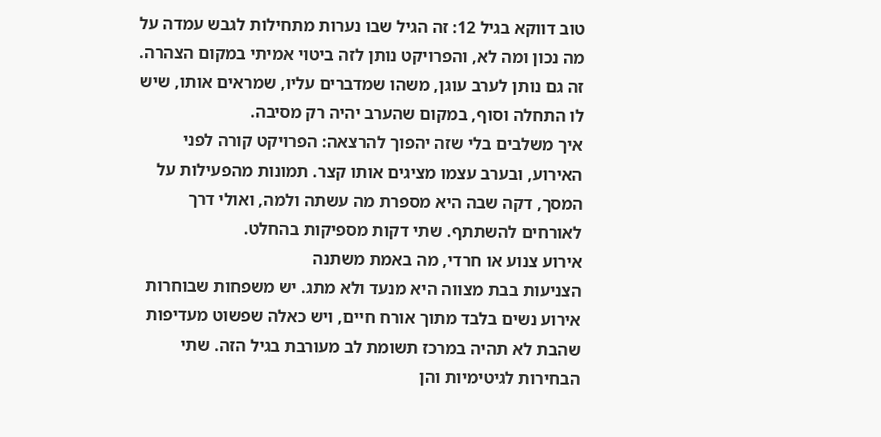טוב דווקא בגיל 12: זה הגיל שבו נערות מתחילות לגבש עמדה על מה נכון ומה לא, והפרויקט נותן לזה ביטוי אמיתי במקום הצהרה. זה גם נותן לערב עוגן, משהו שמדברים עליו, שמראים אותו, שיש לו התחלה וסוף, במקום שהערב יהיה רק מסיבה.
איך משלבים בלי שזה יהפוך להרצאה: הפרויקט קורה לפני האירוע, ובערב עצמו מציגים אותו קצר. תמונות מהפעילות על המסך, דקה שבה היא מספרת מה עשתה ולמה, ואולי דרך לאורחים להשתתף. שתי דקות מספיקות בהחלט.
אירוע צנוע או חרדי, מה באמת משתנה
הצניעות בבת מצווה היא מנעד ולא מתג. יש משפחות שבוחרות אירוע נשים בלבד מתוך אורח חיים, ויש כאלה שפשוט מעדיפות שהבת לא תהיה במרכז תשומת לב מעורבת בגיל הזה. שתי הבחירות לגיטימיות והן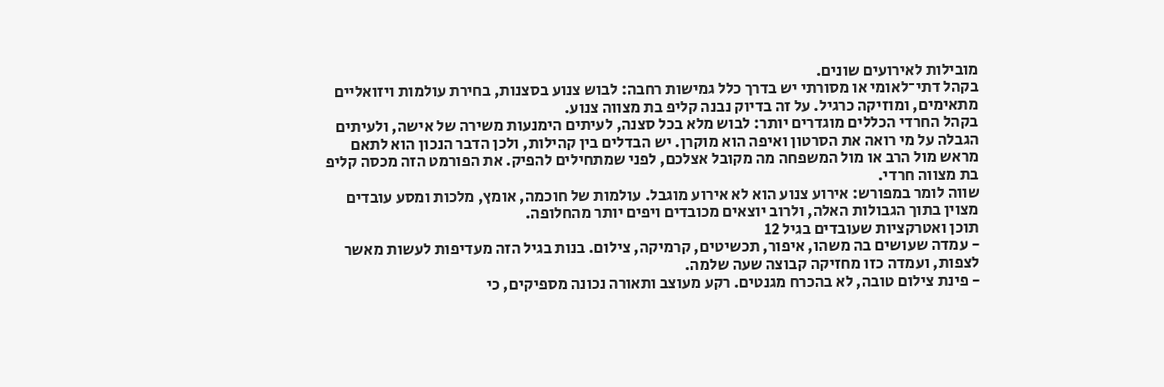מובילות לאירועים שונים.
בקהל דתי־לאומי או מסורתי יש בדרך כלל גמישות רחבה: לבוש צנוע בסצנות, בחירת עולמות ויזואליים מתאימים, ומוזיקה כרגיל. על זה בדיוק נבנה קליפ בת מצווה צנוע.
בקהל החרדי הכללים מוגדרים יותר: לבוש מלא בכל סצנה, לעיתים הימנעות משירה של אישה, ולעיתים הגבלה על מי רואה את הסרטון ואיפה הוא מוקרן. יש הבדלים בין קהילות, ולכן הדבר הנכון הוא לתאם מראש מול הרב או מול המשפחה מה מקובל אצלכם, לפני שמתחילים להפיק. את הפורמט הזה מכסה קליפ בת מצווה חרדי.
שווה לומר במפורש: אירוע צנוע הוא לא אירוע מוגבל. עולמות של חוכמה, אומץ, מלכות ומסע עובדים מצוין בתוך הגבולות האלה, ולרוב יוצאים מכובדים ויפים יותר מהחלופה.
תוכן ואטרקציות שעובדים בגיל 12
- עמדה שעושים בה משהו, איפור, תכשיטים, קרמיקה, צילום. בנות בגיל הזה מעדיפות לעשות מאשר לצפות, ועמדה כזו מחזיקה קבוצה שעה שלמה.
- פינת צילום טובה, לא בהכרח מגנטים. רקע מעוצב ותאורה נכונה מספיקים, כי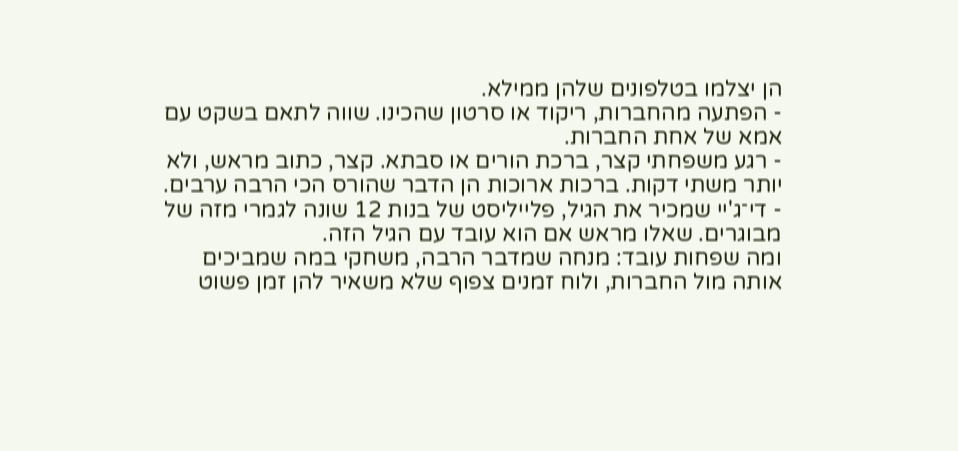הן יצלמו בטלפונים שלהן ממילא.
- הפתעה מהחברות, ריקוד או סרטון שהכינו. שווה לתאם בשקט עם אמא של אחת החברות.
- רגע משפחתי קצר, ברכת הורים או סבתא. קצר, כתוב מראש, ולא יותר משתי דקות. ברכות ארוכות הן הדבר שהורס הכי הרבה ערבים.
- די־ג'יי שמכיר את הגיל, פלייליסט של בנות 12 שונה לגמרי מזה של מבוגרים. שאלו מראש אם הוא עובד עם הגיל הזה.
ומה שפחות עובד: מנחה שמדבר הרבה, משחקי במה שמביכים אותה מול החברות, ולוח זמנים צפוף שלא משאיר להן זמן פשוט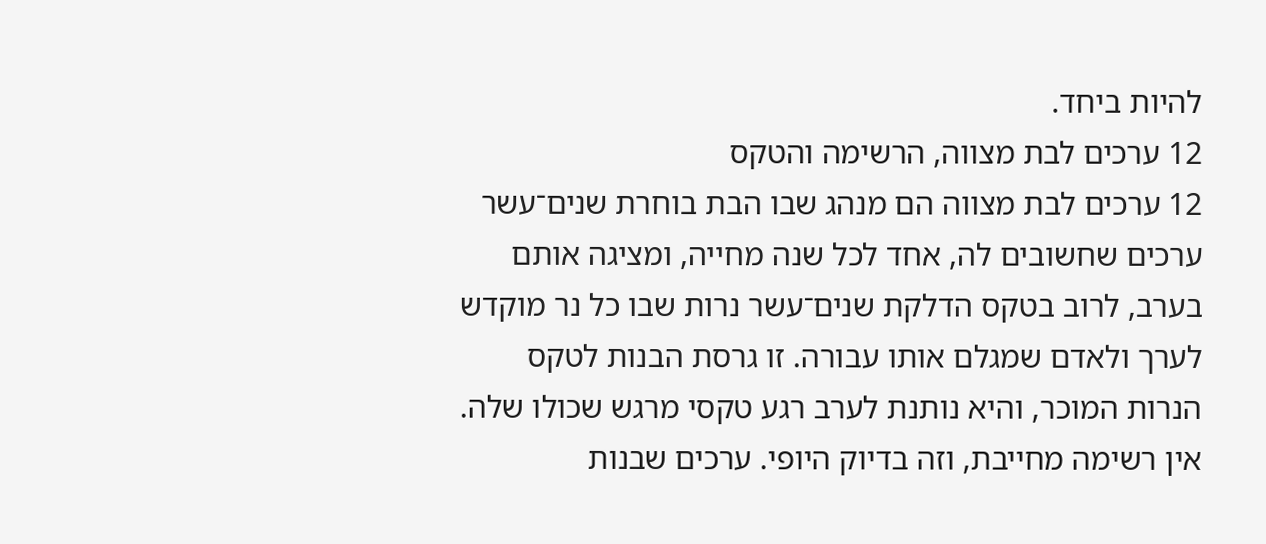להיות ביחד.
12 ערכים לבת מצווה, הרשימה והטקס
12 ערכים לבת מצווה הם מנהג שבו הבת בוחרת שנים־עשר ערכים שחשובים לה, אחד לכל שנה מחייה, ומציגה אותם בערב, לרוב בטקס הדלקת שנים־עשר נרות שבו כל נר מוקדש לערך ולאדם שמגלם אותו עבורה. זו גרסת הבנות לטקס הנרות המוכר, והיא נותנת לערב רגע טקסי מרגש שכולו שלה.
אין רשימה מחייבת, וזה בדיוק היופי. ערכים שבנות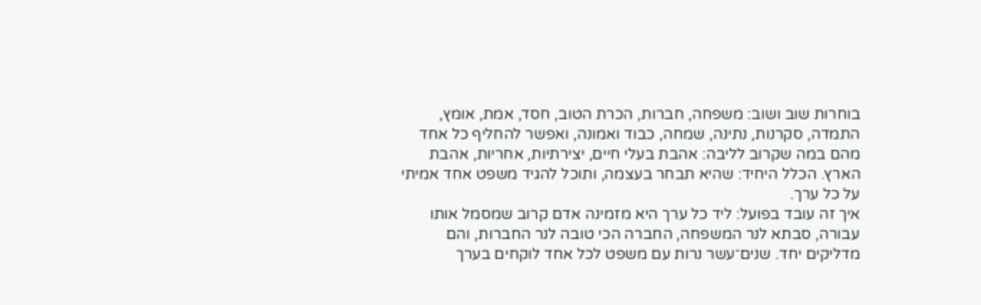בוחרות שוב ושוב: משפחה, חברות, הכרת הטוב, חסד, אמת, אומץ, התמדה, סקרנות, נתינה, שמחה, כבוד ואמונה, ואפשר להחליף כל אחד מהם במה שקרוב לליבה: אהבת בעלי חיים, יצירתיות, אחריות, אהבת הארץ. הכלל היחיד: שהיא תבחר בעצמה, ותוכל להגיד משפט אחד אמיתי על כל ערך.
איך זה עובד בפועל: ליד כל ערך היא מזמינה אדם קרוב שמסמל אותו עבורה, סבתא לנר המשפחה, החברה הכי טובה לנר החברות, והם מדליקים יחד. שנים־עשר נרות עם משפט לכל אחד לוקחים בערך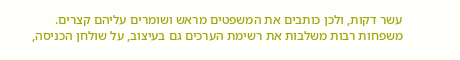עשר דקות, ולכן כותבים את המשפטים מראש ושומרים עליהם קצרים. משפחות רבות משלבות את רשימת הערכים גם בעיצוב, על שולחן הכניסה,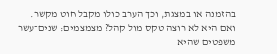בהזמנה או במצגת, וכך הערב כולו מקבל חוט מקשר.
ואם היא לא רוצה טקס מול קהל? מצמצמים: שנים־עשר משפטים שהיא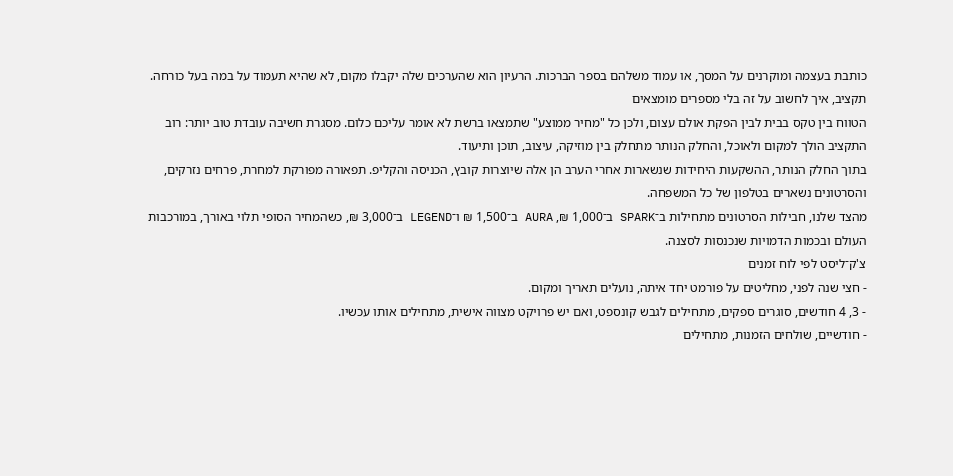כותבת בעצמה ומוקרנים על המסך, או עמוד משלהם בספר הברכות. הרעיון הוא שהערכים שלה יקבלו מקום, לא שהיא תעמוד על במה בעל כורחה.
תקציב, איך לחשוב על זה בלי מספרים מומצאים
הטווח בין טקס בבית לבין הפקת אולם עצום, ולכן כל "מחיר ממוצע" שתמצאו ברשת לא אומר עליכם כלום. מסגרת חשיבה עובדת טוב יותר: רוב התקציב הולך למקום ולאוכל, והחלק הנותר מתחלק בין מוזיקה, עיצוב, תוכן ותיעוד.
בתוך החלק הנותר, ההשקעות היחידות שנשארות אחרי הערב הן אלה שיוצרות קובץ, הכניסה והקליפ. תפאורה מפורקת למחרת, פרחים נזרקים, והסרטונים נשארים בטלפון של כל המשפחה.
מהצד שלנו, חבילות הסרטונים מתחילות ב־SPARK ב־1,000 ₪, AURA ב־1,500 ₪ ו־LEGEND ב־3,000 ₪, כשהמחיר הסופי תלוי באורך, במורכבות העולם ובכמות הדמויות שנכנסות לסצנה.
צ'ק־ליסט לפי לוח זמנים
- חצי שנה לפני, מחליטים על פורמט יחד איתה, נועלים תאריך ומקום.
- 3, 4 חודשים, סוגרים ספקים, מתחילים לגבש קונספט, ואם יש פרויקט מצווה אישית, מתחילים אותו עכשיו.
- חודשיים, שולחים הזמנות, מתחילים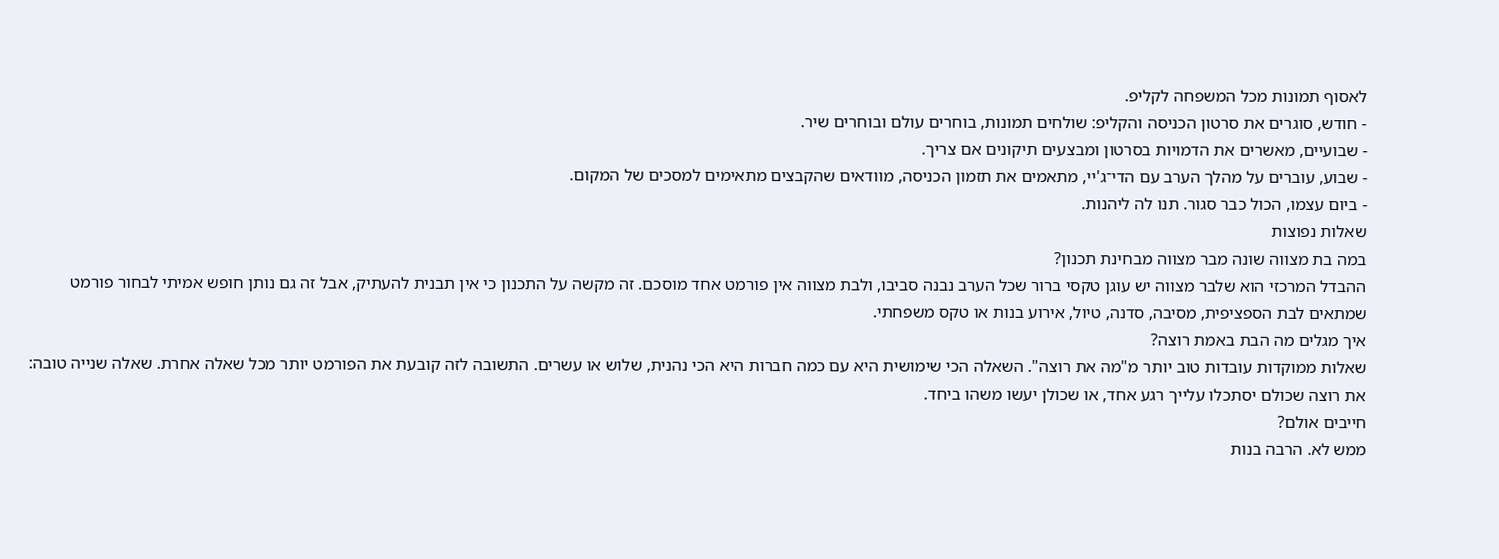לאסוף תמונות מכל המשפחה לקליפ.
- חודש, סוגרים את סרטון הכניסה והקליפ: שולחים תמונות, בוחרים עולם ובוחרים שיר.
- שבועיים, מאשרים את הדמויות בסרטון ומבצעים תיקונים אם צריך.
- שבוע, עוברים על מהלך הערב עם הדי־ג'יי, מתאמים את תזמון הכניסה, מוודאים שהקבצים מתאימים למסכים של המקום.
- ביום עצמו, הכול כבר סגור. תנו לה ליהנות.
שאלות נפוצות
במה בת מצווה שונה מבר מצווה מבחינת תכנון?
ההבדל המרכזי הוא שלבר מצווה יש עוגן טקסי ברור שכל הערב נבנה סביבו, ולבת מצווה אין פורמט אחד מוסכם. זה מקשה על התכנון כי אין תבנית להעתיק, אבל זה גם נותן חופש אמיתי לבחור פורמט שמתאים לבת הספציפית, מסיבה, סדנה, טיול, אירוע בנות או טקס משפחתי.
איך מגלים מה הבת באמת רוצה?
שאלות ממוקדות עובדות טוב יותר מ"מה את רוצה". השאלה הכי שימושית היא עם כמה חברות היא הכי נהנית, שלוש או עשרים. התשובה לזה קובעת את הפורמט יותר מכל שאלה אחרת. שאלה שנייה טובה: את רוצה שכולם יסתכלו עלייך רגע אחד, או שכולן יעשו משהו ביחד.
חייבים אולם?
ממש לא. הרבה בנות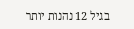בגיל 12 נהנות יותר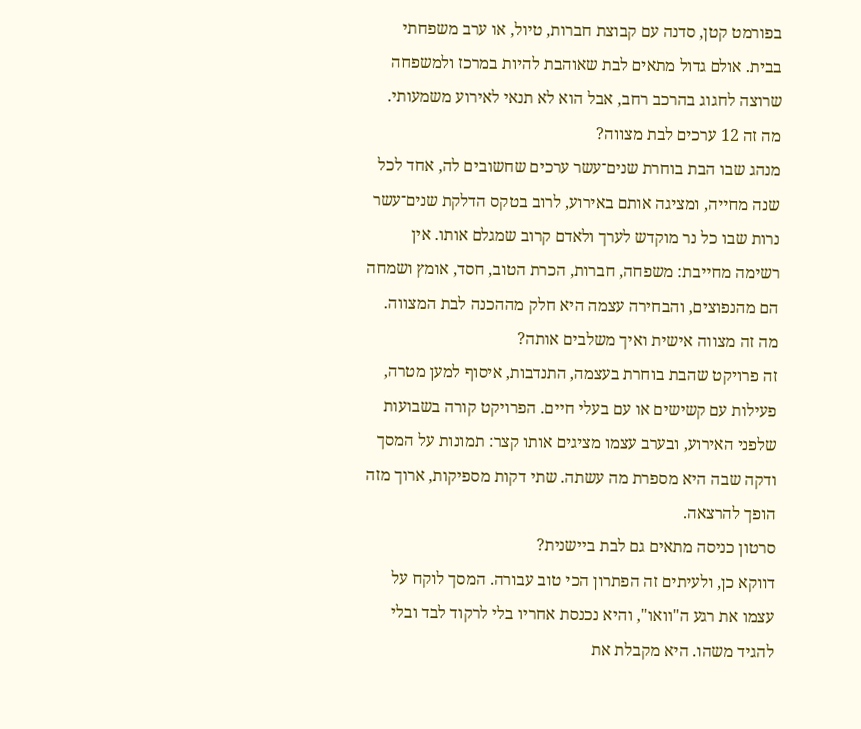בפורמט קטן, סדנה עם קבוצת חברות, טיול, או ערב משפחתי בבית. אולם גדול מתאים לבת שאוהבת להיות במרכז ולמשפחה שרוצה לחגוג בהרכב רחב, אבל הוא לא תנאי לאירוע משמעותי.
מה זה 12 ערכים לבת מצווה?
מנהג שבו הבת בוחרת שנים־עשר ערכים שחשובים לה, אחד לכל שנה מחייה, ומציגה אותם באירוע, לרוב בטקס הדלקת שנים־עשר נרות שבו כל נר מוקדש לערך ולאדם קרוב שמגלם אותו. אין רשימה מחייבת: משפחה, חברות, הכרת הטוב, חסד, אומץ ושמחה הם מהנפוצים, והבחירה עצמה היא חלק מההכנה לבת המצווה.
מה זה מצווה אישית ואיך משלבים אותה?
זה פרויקט שהבת בוחרת בעצמה, התנדבות, איסוף למען מטרה, פעילות עם קשישים או עם בעלי חיים. הפרויקט קורה בשבועות שלפני האירוע, ובערב עצמו מציגים אותו קצר: תמונות על המסך ודקה שבה היא מספרת מה עשתה. שתי דקות מספיקות, ארוך מזה הופך להרצאה.
סרטון כניסה מתאים גם לבת ביישנית?
דווקא כן, ולעיתים זה הפתרון הכי טוב עבורה. המסך לוקח על עצמו את רגע ה"וואו", והיא נכנסת אחריו בלי לרקוד לבד ובלי להגיד משהו. היא מקבלת את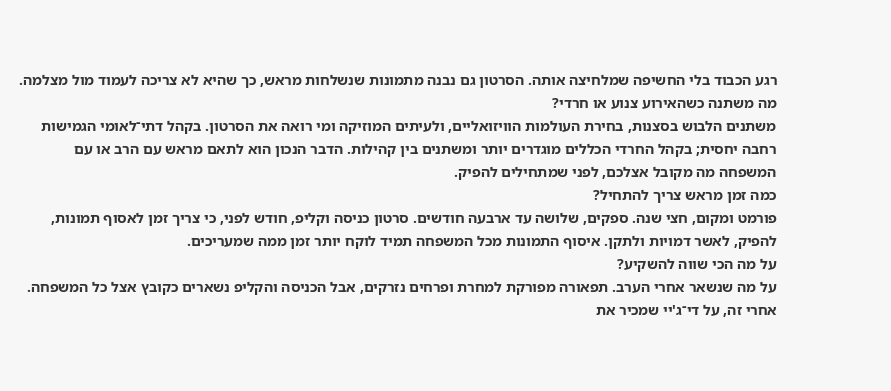רגע הכבוד בלי החשיפה שמלחיצה אותה. הסרטון גם נבנה מתמונות שנשלחות מראש, כך שהיא לא צריכה לעמוד מול מצלמה.
מה משתנה כשהאירוע צנוע או חרדי?
משתנים הלבוש בסצנות, בחירת העולמות הוויזואליים, ולעיתים המוזיקה ומי רואה את הסרטון. בקהל דתי־לאומי הגמישות רחבה יחסית; בקהל החרדי הכללים מוגדרים יותר ומשתנים בין קהילות. הדבר הנכון הוא לתאם מראש עם הרב או עם המשפחה מה מקובל אצלכם, לפני שמתחילים להפיק.
כמה זמן מראש צריך להתחיל?
פורמט ומקום, חצי שנה. ספקים, שלושה עד ארבעה חודשים. סרטון כניסה וקליפ, חודש לפני, כי צריך זמן לאסוף תמונות, להפיק, לאשר דמויות ולתקן. איסוף התמונות מכל המשפחה תמיד לוקח יותר זמן ממה שמעריכים.
על מה הכי שווה להשקיע?
על מה שנשאר אחרי הערב. תפאורה מפורקת למחרת ופרחים נזרקים, אבל הכניסה והקליפ נשארים כקובץ אצל כל המשפחה. אחרי זה, על די־ג'יי שמכיר את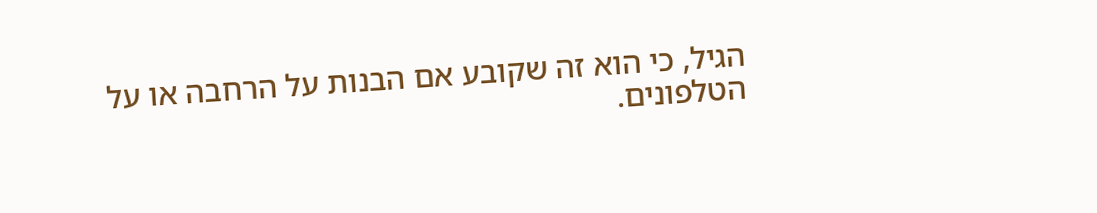הגיל, כי הוא זה שקובע אם הבנות על הרחבה או על הטלפונים.